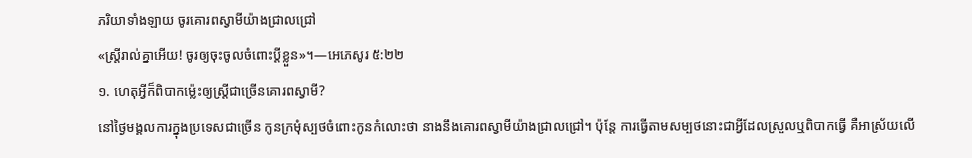ភរិយាទាំងឡាយ ចូរគោរពស្វាមីយ៉ាងជ្រាលជ្រៅ
«ស្ត្រីរាល់គ្នាអើយ! ចូរឲ្យចុះចូលចំពោះប្ដីខ្លួន»។—អេភេសូរ ៥:២២
១. ហេតុអ្វីក៏ពិបាកម្ល៉េះឲ្យស្ត្រីជាច្រើនគោរពស្វាមី?
នៅថ្ងៃមង្គលការក្នុងប្រទេសជាច្រើន កូនក្រមុំស្បថចំពោះកូនកំលោះថា នាងនឹងគោរពស្វាមីយ៉ាងជ្រាលជ្រៅ។ ប៉ុន្តែ ការធ្វើតាមសម្បថនោះជាអ្វីដែលស្រួលឬពិបាកធ្វើ គឺអាស្រ័យលើ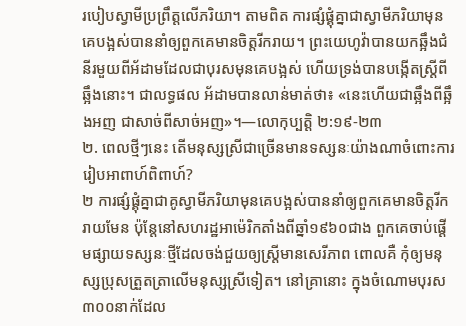របៀបស្វាមីប្រព្រឹត្តលើភរិយា។ តាមពិត ការផ្សំផ្គុំគ្នាជាស្វាមីភរិយាមុនគេបង្អស់បាននាំឲ្យពួកគេមានចិត្តរីករាយ។ ព្រះយេហូវ៉ាបានយកឆ្អឹងជំនីរមួយពីអ័ដាមដែលជាបុរសមុនគេបង្អស់ ហើយទ្រង់បានបង្កើតស្ត្រីពីឆ្អឹងនោះ។ ជាលទ្ធផល អ័ដាមបានលាន់មាត់ថា៖ «នេះហើយជាឆ្អឹងពីឆ្អឹងអញ ជាសាច់ពីសាច់អញ»។—លោកុប្បត្តិ ២:១៩-២៣
២. ពេលថ្មីៗនេះ តើមនុស្សស្រីជាច្រើនមានទស្សនៈយ៉ាងណាចំពោះការរៀបអាពាហ៍ពិពាហ៍?
២ ការផ្សំផ្គុំគ្នាជាគូស្វាមីភរិយាមុនគេបង្អស់បាននាំឲ្យពួកគេមានចិត្តរីករាយមែន ប៉ុន្តែនៅសហរដ្ឋអាម៉េរិកតាំងពីឆ្នាំ១៩៦០ជាង ពួកគេចាប់ផ្ដើមផ្សាយទស្សនៈថ្មីដែលចង់ជួយឲ្យស្ត្រីមានសេរីភាព ពោលគឺ កុំឲ្យមនុស្សប្រុសត្រួតត្រាលើមនុស្សស្រីទៀត។ នៅគ្រានោះ ក្នុងចំណោមបុរស៣០០នាក់ដែល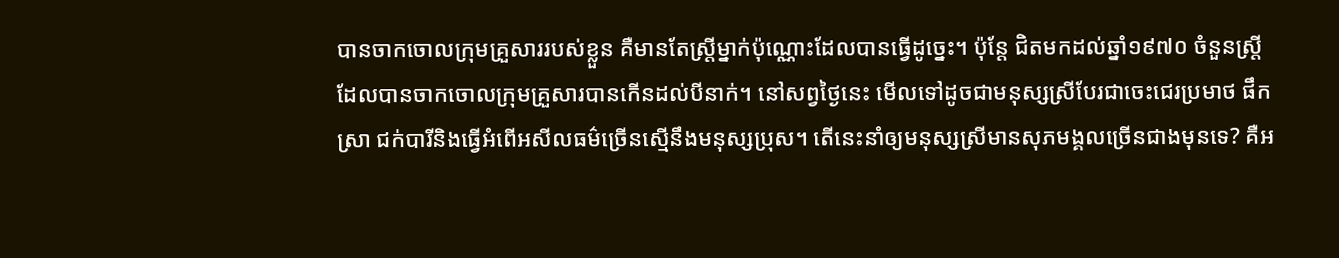បានចាកចោលក្រុមគ្រួសាររបស់ខ្លួន គឺមានតែស្ត្រីម្នាក់ប៉ុណ្ណោះដែលបានធ្វើដូច្នេះ។ ប៉ុន្តែ ជិតមកដល់ឆ្នាំ១៩៧០ ចំនួនស្ត្រីដែលបានចាកចោលក្រុមគ្រួសារបានកើនដល់បីនាក់។ នៅសព្វថ្ងៃនេះ មើលទៅដូចជាមនុស្សស្រីបែរជាចេះជេរប្រមាថ ផឹកស្រា ជក់បារីនិងធ្វើអំពើអសីលធម៌ច្រើនស្មើនឹងមនុស្សប្រុស។ តើនេះនាំឲ្យមនុស្សស្រីមានសុភមង្គលច្រើនជាងមុនទេ? គឺអ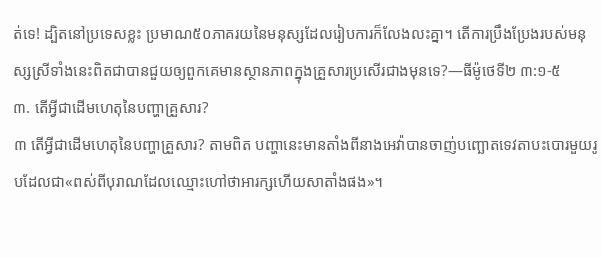ត់ទេ! ដ្បិតនៅប្រទេសខ្លះ ប្រមាណ៥០ភាគរយនៃមនុស្សដែលរៀបការក៏លែងលះគ្នា។ តើការប្រឹងប្រែងរបស់មនុស្សស្រីទាំងនេះពិតជាបានជួយឲ្យពួកគេមានស្ថានភាពក្នុងគ្រួសារប្រសើរជាងមុនទេ?—ធីម៉ូថេទី២ ៣:១-៥
៣. តើអ្វីជាដើមហេតុនៃបញ្ហាគ្រួសារ?
៣ តើអ្វីជាដើមហេតុនៃបញ្ហាគ្រួសារ? តាមពិត បញ្ហានេះមានតាំងពីនាងអេវ៉ាបានចាញ់បញ្ឆោតទេវតាបះបោរមួយរូបដែលជា«ពស់ពីបុរាណដែលឈ្មោះហៅថាអារក្សហើយសាតាំងផង»។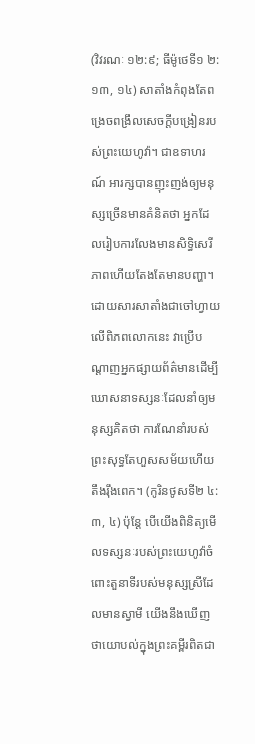(វិវរណៈ ១២:៩; ធីម៉ូថេទី១ ២:១៣, ១៤) សាតាំងកំពុងតែពង្រេចពង្រឹលសេចក្ដីបង្រៀនរបស់ព្រះយេហូវ៉ា។ ជាឧទាហរណ៍ អារក្សបានញុះញង់ឲ្យមនុស្សច្រើនមានគំនិតថា អ្នកដែលរៀបការលែងមានសិទ្ធិសេរីភាពហើយតែងតែមានបញ្ហា។ ដោយសារសាតាំងជាចៅហ្វាយលើពិភពលោកនេះ វាប្រើបណ្ដាញអ្នកផ្សាយព័ត៌មានដើម្បីឃោសនាទស្សនៈដែលនាំឲ្យមនុស្សគិតថា ការណែនាំរបស់ព្រះសុទ្ធតែហួសសម័យហើយតឹងរ៉ឹងពេក។ (កូរិនថូសទី២ ៤:៣, ៤) ប៉ុន្តែ បើយើងពិនិត្យមើលទស្សនៈរបស់ព្រះយេហូវ៉ាចំពោះតួនាទីរបស់មនុស្សស្រីដែលមានស្វាមី យើងនឹងឃើញថាយោបល់ក្នុងព្រះគម្ពីរពិតជា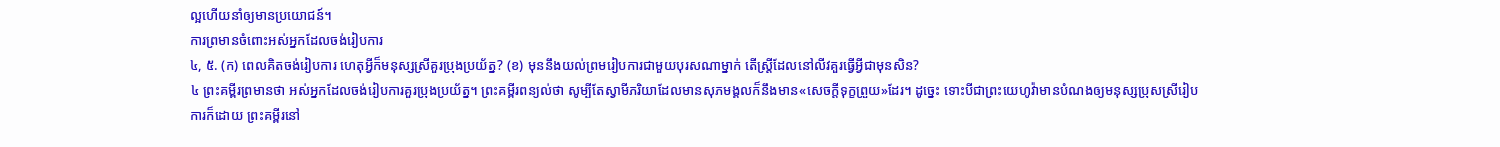ល្អហើយនាំឲ្យមានប្រយោជន៍។
ការព្រមានចំពោះអស់អ្នកដែលចង់រៀបការ
៤, ៥. (ក) ពេលគិតចង់រៀបការ ហេតុអ្វីក៏មនុស្សស្រីគួរប្រុងប្រយ័ត្ន? (ខ) មុននឹងយល់ព្រមរៀបការជាមួយបុរសណាម្នាក់ តើស្ត្រីដែលនៅលីវគួរធ្វើអ្វីជាមុនសិន?
៤ ព្រះគម្ពីរព្រមានថា អស់អ្នកដែលចង់រៀបការគួរប្រុងប្រយ័ត្ន។ ព្រះគម្ពីរពន្យល់ថា សូម្បីតែស្វាមីភរិយាដែលមានសុភមង្គលក៏នឹងមាន«សេចក្ដីទុក្ខព្រួយ»ដែរ។ ដូច្នេះ ទោះបីជាព្រះយេហូវ៉ាមានបំណងឲ្យមនុស្សប្រុសស្រីរៀបការក៏ដោយ ព្រះគម្ពីរនៅ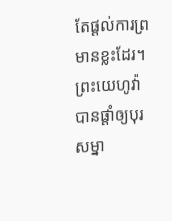តែផ្ដល់ការព្រមានខ្លះដែរ។ ព្រះយេហូវ៉ាបានផ្ដាំឲ្យបុរសម្នា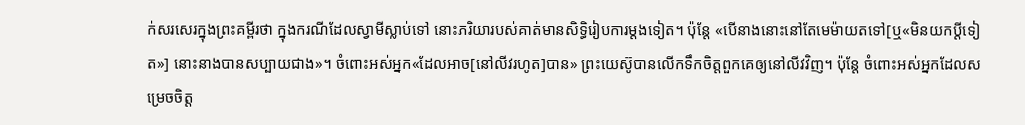ក់សរសេរក្នុងព្រះគម្ពីរថា ក្នុងករណីដែលស្វាមីស្លាប់ទៅ នោះភរិយារបស់គាត់មានសិទ្ធិរៀបការម្ដងទៀត។ ប៉ុន្តែ «បើនាងនោះនៅតែមេម៉ាយតទៅ[ឬ«មិនយកប្ដីទៀត»] នោះនាងបានសប្បាយជាង»។ ចំពោះអស់អ្នក«ដែលអាច[នៅលីវរហូត]បាន» ព្រះយេស៊ូបានលើកទឹកចិត្តពួកគេឲ្យនៅលីវវិញ។ ប៉ុន្តែ ចំពោះអស់អ្នកដែលសម្រេចចិត្ត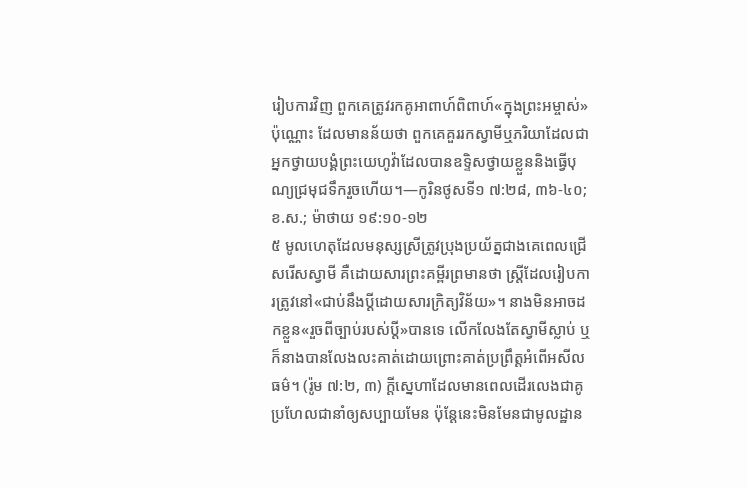រៀបការវិញ ពួកគេត្រូវរកគូអាពាហ៍ពិពាហ៍«ក្នុងព្រះអម្ចាស់»ប៉ុណ្ណោះ ដែលមានន័យថា ពួកគេគួររកស្វាមីឬភរិយាដែលជាអ្នកថ្វាយបង្គំព្រះយេហូវ៉ាដែលបានឧទ្ទិសថ្វាយខ្លួននិងធ្វើបុណ្យជ្រមុជទឹករួចហើយ។—កូរិនថូសទី១ ៧:២៨, ៣៦-៤០; ខ.ស.; ម៉ាថាយ ១៩:១០-១២
៥ មូលហេតុដែលមនុស្សស្រីត្រូវប្រុងប្រយ័ត្នជាងគេពេលជ្រើសរើសស្វាមី គឺដោយសារព្រះគម្ពីរព្រមានថា ស្ត្រីដែលរៀបការត្រូវនៅ«ជាប់នឹងប្ដីដោយសារក្រិត្យវិន័យ»។ នាងមិនអាចដកខ្លួន«រួចពីច្បាប់របស់ប្ដី»បានទេ លើកលែងតែស្វាមីស្លាប់ ឬក៏នាងបានលែងលះគាត់ដោយព្រោះគាត់ប្រព្រឹត្តអំពើអសីលធម៌។ (រ៉ូម ៧:២, ៣) ក្ដីស្នេហាដែលមានពេលដើរលេងជាគូប្រហែលជានាំឲ្យសប្បាយមែន ប៉ុន្តែនេះមិនមែនជាមូលដ្ឋាន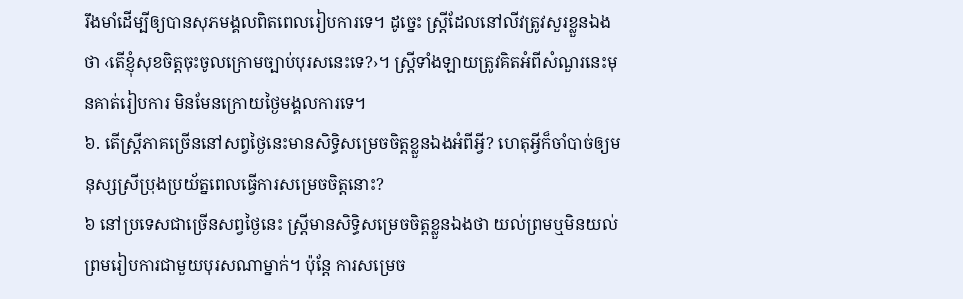រឹងមាំដើម្បីឲ្យបានសុភមង្គលពិតពេលរៀបការទេ។ ដូច្នេះ ស្ត្រីដែលនៅលីវត្រូវសួរខ្លួនឯងថា ‹តើខ្ញុំសុខចិត្តចុះចូលក្រោមច្បាប់បុរសនេះទេ?›។ ស្ត្រីទាំងឡាយត្រូវគិតអំពីសំណួរនេះមុនគាត់រៀបការ មិនមែនក្រោយថ្ងៃមង្គលការទេ។
៦. តើស្ត្រីភាគច្រើននៅសព្វថ្ងៃនេះមានសិទ្ធិសម្រេចចិត្តខ្លួនឯងអំពីអ្វី? ហេតុអ្វីក៏ចាំបាច់ឲ្យមនុស្សស្រីប្រុងប្រយ័ត្នពេលធ្វើការសម្រេចចិត្តនោះ?
៦ នៅប្រទេសជាច្រើនសព្វថ្ងៃនេះ ស្ត្រីមានសិទ្ធិសម្រេចចិត្តខ្លួនឯងថា យល់ព្រមឬមិនយល់ព្រមរៀបការជាមួយបុរសណាម្នាក់។ ប៉ុន្តែ ការសម្រេច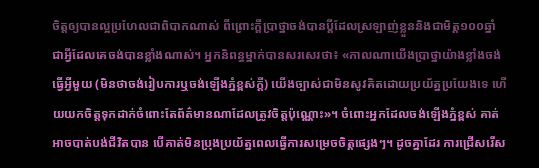ចិត្តឲ្យបានល្អប្រហែលជាពិបាកណាស់ ពីព្រោះក្ដីប្រាថ្នាចង់បានប្ដីដែលស្រឡាញ់ខ្លួននិងជាមិត្ត១០០ឆ្នាំ ជាអ្វីដែលគេចង់បានខ្លាំងណាស់។ អ្នកនិពន្ធម្នាក់បានសរសេរថា៖ «កាលណាយើងប្រាថ្នាយ៉ាងខ្លាំងចង់ធ្វើអ្វីមួយ (មិនថាចង់រៀបការឬចង់ឡើងភ្នំខ្ពស់ក្ដី) យើងច្បាស់ជាមិនសូវគិតដោយប្រយ័ត្នប្រយែងទេ ហើយយកចិត្តទុកដាក់ចំពោះតែព័ត៌មានណាដែលត្រូវចិត្តប៉ុណ្ណោះ»។ ចំពោះអ្នកដែលចង់ឡើងភ្នំខ្ពស់ គាត់អាចបាត់បង់ជីវិតបាន បើគាត់មិនប្រុងប្រយ័ត្នពេលធ្វើការសម្រេចចិត្តផ្សេងៗ។ ដូចគ្នាដែរ ការជ្រើសរើស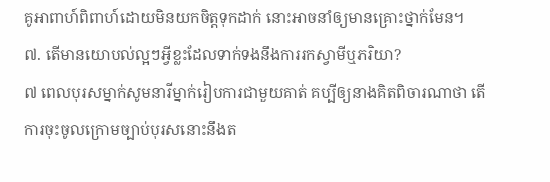គូអាពាហ៍ពិពាហ៍ដោយមិនយកចិត្តទុកដាក់ នោះអាចនាំឲ្យមានគ្រោះថ្នាក់មែន។
៧. តើមានយោបល់ល្អៗអ្វីខ្លះដែលទាក់ទងនឹងការរកស្វាមីឬភរិយា?
៧ ពេលបុរសម្នាក់សូមនារីម្នាក់រៀបការជាមួយគាត់ គប្បីឲ្យនាងគិតពិចារណាថា តើការចុះចូលក្រោមច្បាប់បុរសនោះនឹងត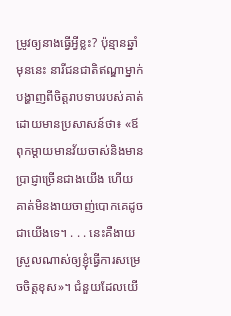ម្រូវឲ្យនាងធ្វើអ្វីខ្លះ? ប៉ុន្មានឆ្នាំមុននេះ នារីជនជាតិឥណ្ឌាម្នាក់បង្ហាញពីចិត្តរាបទាបរបស់គាត់ដោយមានប្រសាសន៍ថា៖ «ឪពុកម្ដាយមានវ័យចាស់និងមានប្រាជ្ញាច្រើនជាងយើង ហើយគាត់មិនងាយចាញ់បោកគេដូចជាយើងទេ។ . . . នេះគឺងាយស្រួលណាស់ឲ្យខ្ញុំធ្វើការសម្រេចចិត្តខុស»។ ជំនួយដែលយើ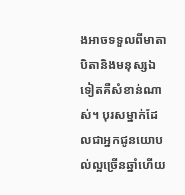ងអាចទទួលពីមាតាបិតានិងមនុស្សឯទៀតគឺសំខាន់ណាស់។ បុរសម្នាក់ដែលជាអ្នកជូនយោបល់ល្អច្រើនឆ្នាំហើយ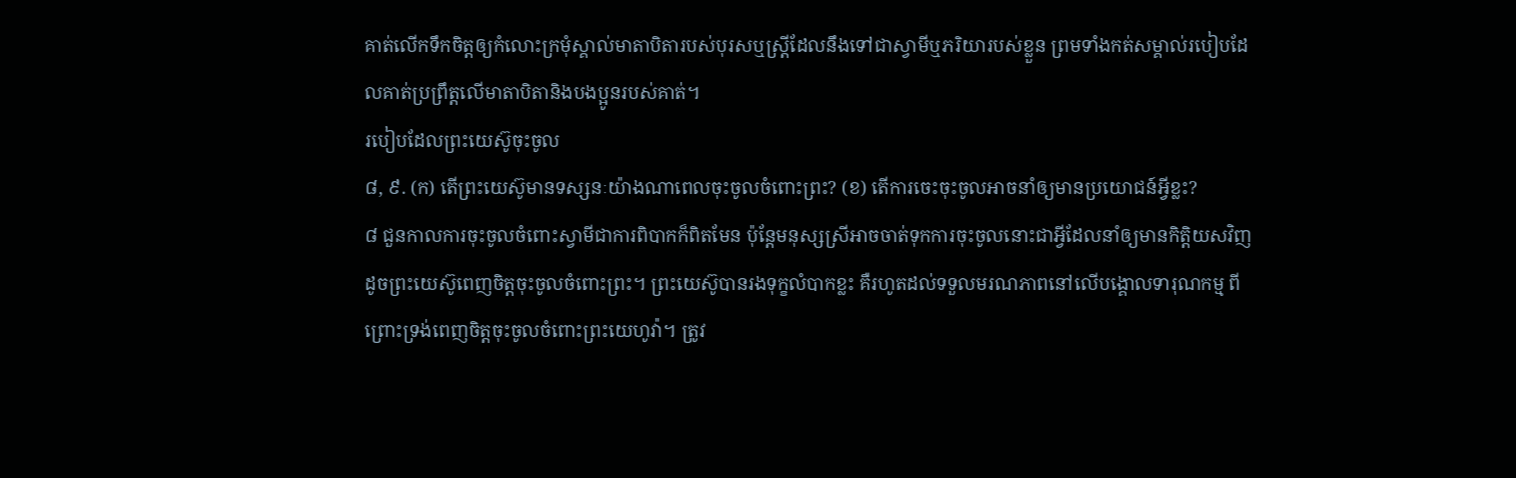គាត់លើកទឹកចិត្តឲ្យកំលោះក្រមុំស្គាល់មាតាបិតារបស់បុរសឬស្ត្រីដែលនឹងទៅជាស្វាមីឬភរិយារបស់ខ្លួន ព្រមទាំងកត់សម្គាល់របៀបដែលគាត់ប្រព្រឹត្តលើមាតាបិតានិងបងប្អូនរបស់គាត់។
របៀបដែលព្រះយេស៊ូចុះចូល
៨, ៩. (ក) តើព្រះយេស៊ូមានទស្សនៈយ៉ាងណាពេលចុះចូលចំពោះព្រះ? (ខ) តើការចេះចុះចូលអាចនាំឲ្យមានប្រយោជន៍អ្វីខ្លះ?
៨ ជួនកាលការចុះចូលចំពោះស្វាមីជាការពិបាកក៏ពិតមែន ប៉ុន្តែមនុស្សស្រីអាចចាត់ទុកការចុះចូលនោះជាអ្វីដែលនាំឲ្យមានកិត្ដិយសវិញ ដូចព្រះយេស៊ូពេញចិត្តចុះចូលចំពោះព្រះ។ ព្រះយេស៊ូបានរងទុក្ខលំបាកខ្លះ គឺរហូតដល់ទទួលមរណភាពនៅលើបង្គោលទារុណកម្ម ពីព្រោះទ្រង់ពេញចិត្តចុះចូលចំពោះព្រះយេហូវ៉ា។ ត្រូវ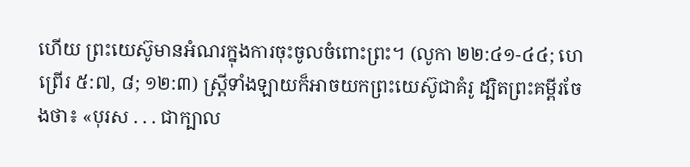ហើយ ព្រះយេស៊ូមានអំណរក្នុងការចុះចូលចំពោះព្រះ។ (លូកា ២២:៤១-៤៤; ហេព្រើរ ៥:៧, ៨; ១២:៣) ស្ត្រីទាំងឡាយក៏អាចយកព្រះយេស៊ូជាគំរូ ដ្បិតព្រះគម្ពីរចែងថា៖ «បុរស . . . ជាក្បាល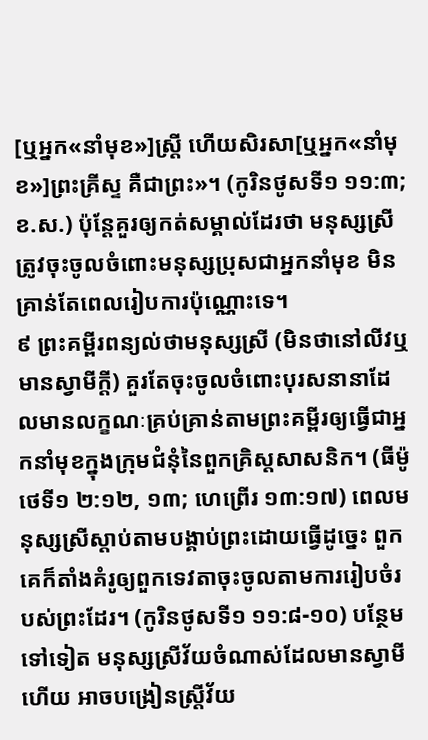[ឬអ្នក«នាំមុខ»]ស្ត្រី ហើយសិរសា[ឬអ្នក«នាំមុខ»]ព្រះគ្រីស្ទ គឺជាព្រះ»។ (កូរិនថូសទី១ ១១:៣; ខ.ស.) ប៉ុន្តែគួរឲ្យកត់សម្គាល់ដែរថា មនុស្សស្រីត្រូវចុះចូលចំពោះមនុស្សប្រុសជាអ្នកនាំមុខ មិនគ្រាន់តែពេលរៀបការប៉ុណ្ណោះទេ។
៩ ព្រះគម្ពីរពន្យល់ថាមនុស្សស្រី (មិនថានៅលីវឬមានស្វាមីក្ដី) គួរតែចុះចូលចំពោះបុរសនានាដែលមានលក្ខណៈគ្រប់គ្រាន់តាមព្រះគម្ពីរឲ្យធ្វើជាអ្នកនាំមុខក្នុងក្រុមជំនុំនៃពួកគ្រិស្តសាសនិក។ (ធីម៉ូថេទី១ ២:១២, ១៣; ហេព្រើរ ១៣:១៧) ពេលមនុស្សស្រីស្ដាប់តាមបង្គាប់ព្រះដោយធ្វើដូច្នេះ ពួកគេក៏តាំងគំរូឲ្យពួកទេវតាចុះចូលតាមការរៀបចំរបស់ព្រះដែរ។ (កូរិនថូសទី១ ១១:៨-១០) បន្ថែមទៅទៀត មនុស្សស្រីវ័យចំណាស់ដែលមានស្វាមីហើយ អាចបង្រៀនស្ត្រីវ័យ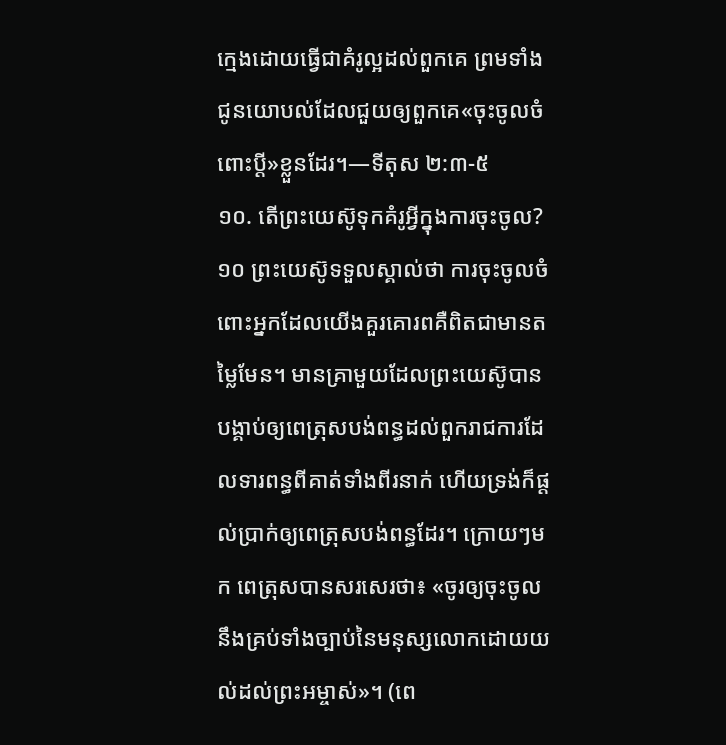ក្មេងដោយធ្វើជាគំរូល្អដល់ពួកគេ ព្រមទាំងជូនយោបល់ដែលជួយឲ្យពួកគេ«ចុះចូលចំពោះប្ដី»ខ្លួនដែរ។—ទីតុស ២:៣-៥
១០. តើព្រះយេស៊ូទុកគំរូអ្វីក្នុងការចុះចូល?
១០ ព្រះយេស៊ូទទួលស្គាល់ថា ការចុះចូលចំពោះអ្នកដែលយើងគួរគោរពគឺពិតជាមានតម្លៃមែន។ មានគ្រាមួយដែលព្រះយេស៊ូបានបង្គាប់ឲ្យពេត្រុសបង់ពន្ធដល់ពួករាជការដែលទារពន្ធពីគាត់ទាំងពីរនាក់ ហើយទ្រង់ក៏ផ្ដល់ប្រាក់ឲ្យពេត្រុសបង់ពន្ធដែរ។ ក្រោយៗមក ពេត្រុសបានសរសេរថា៖ «ចូរឲ្យចុះចូលនឹងគ្រប់ទាំងច្បាប់នៃមនុស្សលោកដោយយល់ដល់ព្រះអម្ចាស់»។ (ពេ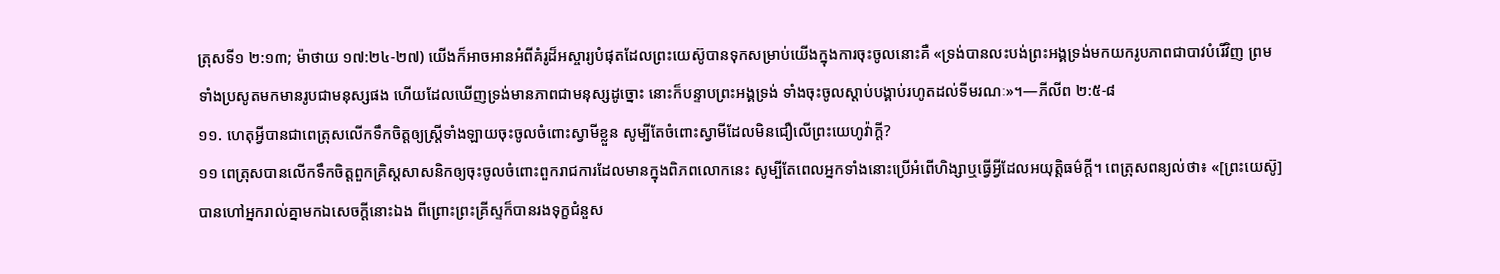ត្រុសទី១ ២:១៣; ម៉ាថាយ ១៧:២៤-២៧) យើងក៏អាចអានអំពីគំរូដ៏អស្ចារ្យបំផុតដែលព្រះយេស៊ូបានទុកសម្រាប់យើងក្នុងការចុះចូលនោះគឺ «ទ្រង់បានលះបង់ព្រះអង្គទ្រង់មកយករូបភាពជាបាវបំរើវិញ ព្រមទាំងប្រសូតមកមានរូបជាមនុស្សផង ហើយដែលឃើញទ្រង់មានភាពជាមនុស្សដូច្នោះ នោះក៏បន្ទាបព្រះអង្គទ្រង់ ទាំងចុះចូលស្ដាប់បង្គាប់រហូតដល់ទីមរណៈ»។—ភីលីព ២:៥-៨
១១. ហេតុអ្វីបានជាពេត្រុសលើកទឹកចិត្តឲ្យស្ត្រីទាំងឡាយចុះចូលចំពោះស្វាមីខ្លួន សូម្បីតែចំពោះស្វាមីដែលមិនជឿលើព្រះយេហូវ៉ាក្ដី?
១១ ពេត្រុសបានលើកទឹកចិត្តពួកគ្រិស្តសាសនិកឲ្យចុះចូលចំពោះពួករាជការដែលមានក្នុងពិភពលោកនេះ សូម្បីតែពេលអ្នកទាំងនោះប្រើអំពើហិង្សាឬធ្វើអ្វីដែលអយុត្ដិធម៌ក្ដី។ ពេត្រុសពន្យល់ថា៖ «[ព្រះយេស៊ូ]បានហៅអ្នករាល់គ្នាមកឯសេចក្ដីនោះឯង ពីព្រោះព្រះគ្រីស្ទក៏បានរងទុក្ខជំនួស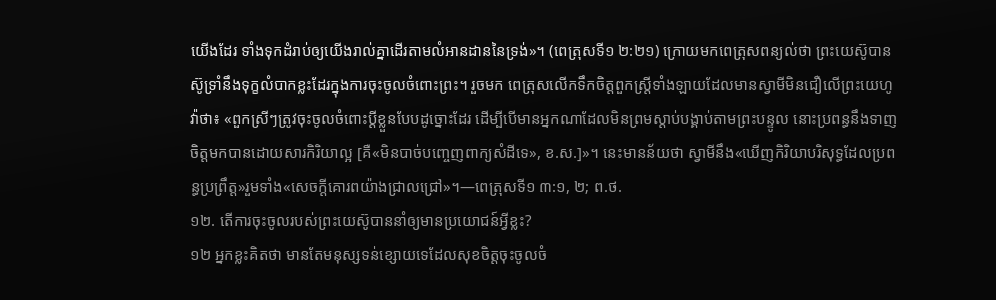យើងដែរ ទាំងទុកដំរាប់ឲ្យយើងរាល់គ្នាដើរតាមលំអានដាននៃទ្រង់»។ (ពេត្រុសទី១ ២:២១) ក្រោយមកពេត្រុសពន្យល់ថា ព្រះយេស៊ូបានស៊ូទ្រាំនឹងទុក្ខលំបាកខ្លះដែរក្នុងការចុះចូលចំពោះព្រះ។ រួចមក ពេត្រុសលើកទឹកចិត្តពួកស្ត្រីទាំងឡាយដែលមានស្វាមីមិនជឿលើព្រះយេហូវ៉ាថា៖ «ពួកស្រីៗត្រូវចុះចូលចំពោះប្ដីខ្លួនបែបដូច្នោះដែរ ដើម្បីបើមានអ្នកណាដែលមិនព្រមស្ដាប់បង្គាប់តាមព្រះបន្ទូល នោះប្រពន្ធនឹងទាញចិត្តមកបានដោយសារកិរិយាល្អ [គឺ«មិនបាច់បញ្ចេញពាក្យសំដីទេ», ខ.ស.]»។ នេះមានន័យថា ស្វាមីនឹង«ឃើញកិរិយាបរិសុទ្ធដែលប្រពន្ធប្រព្រឹត្ត»រួមទាំង«សេចក្ដីគោរពយ៉ាងជ្រាលជ្រៅ»។—ពេត្រុសទី១ ៣:១, ២; ព.ថ.
១២. តើការចុះចូលរបស់ព្រះយេស៊ូបាននាំឲ្យមានប្រយោជន៍អ្វីខ្លះ?
១២ អ្នកខ្លះគិតថា មានតែមនុស្សទន់ខ្សោយទេដែលសុខចិត្តចុះចូលចំ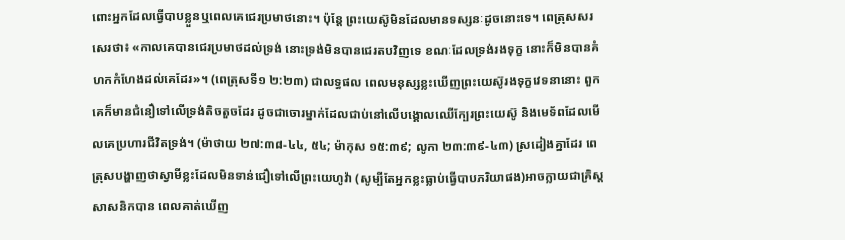ពោះអ្នកដែលធ្វើបាបខ្លួនឬពេលគេជេរប្រមាថនោះ។ ប៉ុន្តែ ព្រះយេស៊ូមិនដែលមានទស្សនៈដូចនោះទេ។ ពេត្រុសសរសេរថា៖ «កាលគេបានជេរប្រមាថដល់ទ្រង់ នោះទ្រង់មិនបានជេរតបវិញទេ ខណៈដែលទ្រង់រងទុក្ខ នោះក៏មិនបានគំហកកំហែងដល់គេដែរ»។ (ពេត្រុសទី១ ២:២៣) ជាលទ្ធផល ពេលមនុស្សខ្លះឃើញព្រះយេស៊ូរងទុក្ខវេទនានោះ ពួកគេក៏មានជំនឿទៅលើទ្រង់តិចតួចដែរ ដូចជាចោរម្នាក់ដែលជាប់នៅលើបង្គោលឈើក្បែរព្រះយេស៊ូ និងមេទ័ពដែលមើលគេប្រហារជីវិតទ្រង់។ (ម៉ាថាយ ២៧:៣៨-៤៤, ៥៤; ម៉ាកុស ១៥:៣៩; លូកា ២៣:៣៩-៤៣) ស្រដៀងគ្នាដែរ ពេត្រុសបង្ហាញថាស្វាមីខ្លះដែលមិនទាន់ជឿទៅលើព្រះយេហូវ៉ា (សូម្បីតែអ្នកខ្លះធ្លាប់ធ្វើបាបភរិយាផង)អាចក្លាយជាគ្រិស្តសាសនិកបាន ពេលគាត់ឃើញ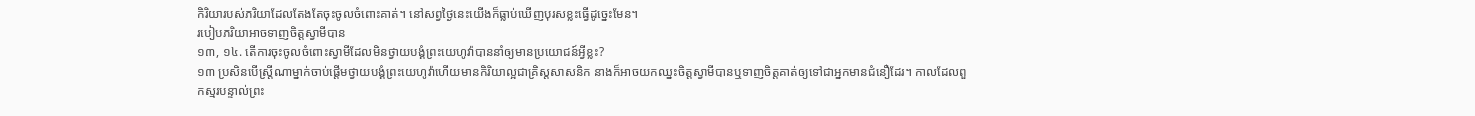កិរិយារបស់ភរិយាដែលតែងតែចុះចូលចំពោះគាត់។ នៅសព្វថ្ងៃនេះយើងក៏ធ្លាប់ឃើញបុរសខ្លះធ្វើដូច្នេះមែន។
របៀបភរិយាអាចទាញចិត្តស្វាមីបាន
១៣, ១៤. តើការចុះចូលចំពោះស្វាមីដែលមិនថ្វាយបង្គំព្រះយេហូវ៉ាបាននាំឲ្យមានប្រយោជន៍អ្វីខ្លះ?
១៣ ប្រសិនបើស្ត្រីណាម្នាក់ចាប់ផ្ដើមថ្វាយបង្គំព្រះយេហូវ៉ាហើយមានកិរិយាល្អជាគ្រិស្តសាសនិក នាងក៏អាចយកឈ្នះចិត្តស្វាមីបានឬទាញចិត្តគាត់ឲ្យទៅជាអ្នកមានជំនឿដែរ។ កាលដែលពួកស្មរបន្ទាល់ព្រះ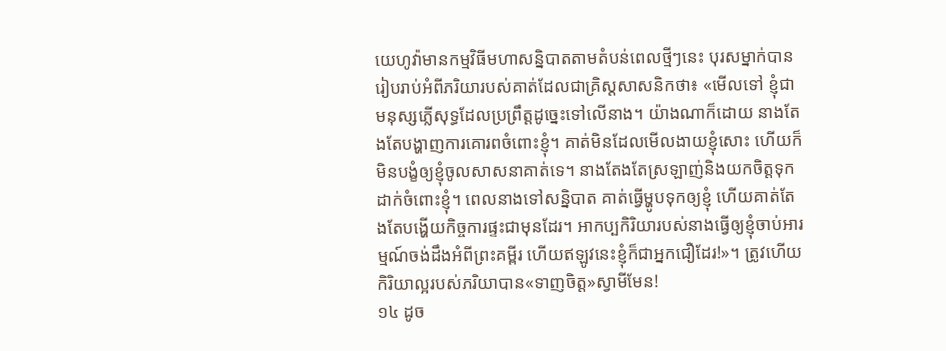យេហូវ៉ាមានកម្មវិធីមហាសន្និបាតតាមតំបន់ពេលថ្មីៗនេះ បុរសម្នាក់បានរៀបរាប់អំពីភរិយារបស់គាត់ដែលជាគ្រិស្តសាសនិកថា៖ «មើលទៅ ខ្ញុំជាមនុស្សភ្លើសុទ្ធដែលប្រព្រឹត្តដូច្នេះទៅលើនាង។ យ៉ាងណាក៏ដោយ នាងតែងតែបង្ហាញការគោរពចំពោះខ្ញុំ។ គាត់មិនដែលមើលងាយខ្ញុំសោះ ហើយក៏មិនបង្ខំឲ្យខ្ញុំចូលសាសនាគាត់ទេ។ នាងតែងតែស្រឡាញ់និងយកចិត្តទុកដាក់ចំពោះខ្ញុំ។ ពេលនាងទៅសន្និបាត គាត់ធ្វើម្ហូបទុកឲ្យខ្ញុំ ហើយគាត់តែងតែបង្ហើយកិច្ចការផ្ទះជាមុនដែរ។ អាកប្បកិរិយារបស់នាងធ្វើឲ្យខ្ញុំចាប់អារម្មណ៍ចង់ដឹងអំពីព្រះគម្ពីរ ហើយឥឡូវនេះខ្ញុំក៏ជាអ្នកជឿដែរ!»។ ត្រូវហើយ កិរិយាល្អរបស់ភរិយាបាន«ទាញចិត្ត»ស្វាមីមែន!
១៤ ដូច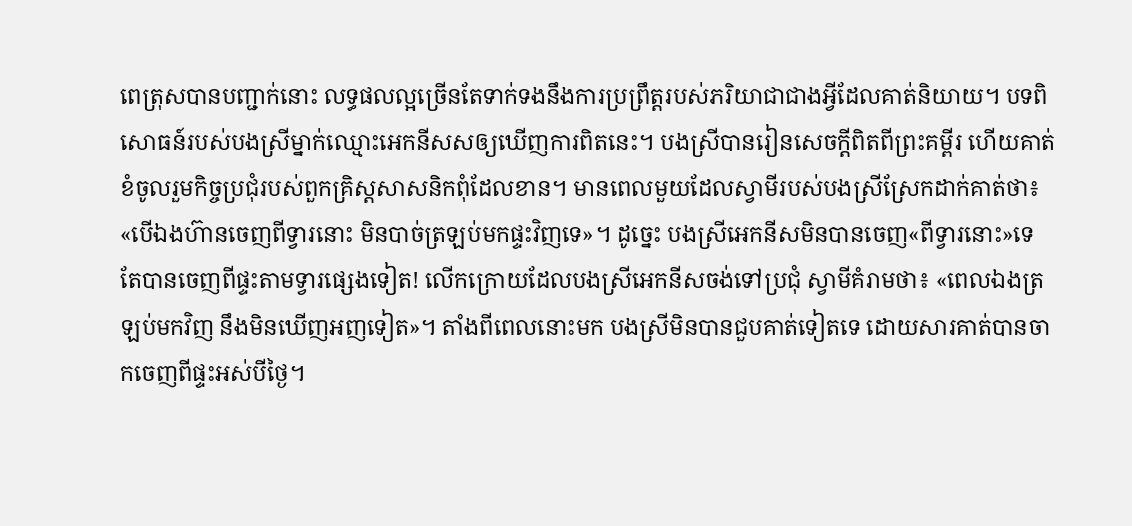ពេត្រុសបានបញ្ជាក់នោះ លទ្ធផលល្អច្រើនតែទាក់ទងនឹងការប្រព្រឹត្តរបស់ភរិយាជាជាងអ្វីដែលគាត់និយាយ។ បទពិសោធន៍របស់បងស្រីម្នាក់ឈ្មោះអេកនីសសឲ្យឃើញការពិតនេះ។ បងស្រីបានរៀនសេចក្ដីពិតពីព្រះគម្ពីរ ហើយគាត់ខំចូលរួមកិច្ចប្រជុំរបស់ពួកគ្រិស្តសាសនិកពុំដែលខាន។ មានពេលមួយដែលស្វាមីរបស់បងស្រីស្រែកដាក់គាត់ថា៖ «បើឯងហ៊ានចេញពីទ្វារនោះ មិនបាច់ត្រឡប់មកផ្ទះវិញទេ»។ ដូច្នេះ បងស្រីអេកនីសមិនបានចេញ«ពីទ្វារនោះ»ទេ តែបានចេញពីផ្ទះតាមទ្វារផ្សេងទៀត! លើកក្រោយដែលបងស្រីអេកនីសចង់ទៅប្រជុំ ស្វាមីគំរាមថា៖ «ពេលឯងត្រឡប់មកវិញ នឹងមិនឃើញអញទៀត»។ តាំងពីពេលនោះមក បងស្រីមិនបានជួបគាត់ទៀតទេ ដោយសារគាត់បានចាកចេញពីផ្ទះអស់បីថ្ងៃ។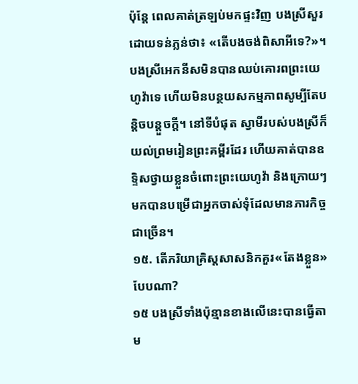ប៉ុន្តែ ពេលគាត់ត្រឡប់មកផ្ទះវិញ បងស្រីសួរដោយទន់ភ្លន់ថា៖ «តើបងចង់ពិសាអីទេ?»។ បងស្រីអេកនីសមិនបានឈប់គោរពព្រះយេហូវ៉ាទេ ហើយមិនបន្ថយសកម្មភាពសូម្បីតែបន្ដិចបន្តួចក្ដី។ នៅទីបំផុត ស្វាមីរបស់បងស្រីក៏យល់ព្រមរៀនព្រះគម្ពីរដែរ ហើយគាត់បានឧទ្ទិសថ្វាយខ្លួនចំពោះព្រះយេហូវ៉ា និងក្រោយៗមកបានបម្រើជាអ្នកចាស់ទុំដែលមានភារកិច្ចជាច្រើន។
១៥. តើភរិយាគ្រិស្តសាសនិកគួរ«តែងខ្លួន»បែបណា?
១៥ បងស្រីទាំងប៉ុន្មានខាងលើនេះបានធ្វើតាម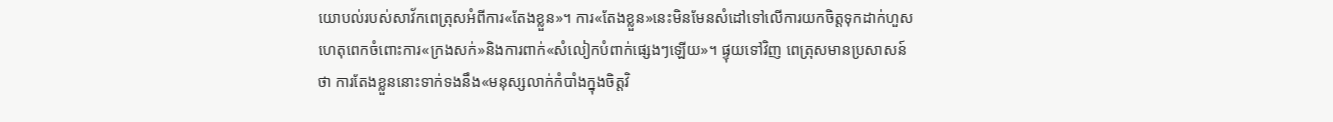យោបល់របស់សាវ័កពេត្រុសអំពីការ«តែងខ្លួន»។ ការ«តែងខ្លួន»នេះមិនមែនសំដៅទៅលើការយកចិត្តទុកដាក់ហួសហេតុពេកចំពោះការ«ក្រងសក់»និងការពាក់«សំលៀកបំពាក់ផ្សេងៗឡើយ»។ ផ្ទុយទៅវិញ ពេត្រុសមានប្រសាសន៍ថា ការតែងខ្លួននោះទាក់ទងនឹង«មនុស្សលាក់កំបាំងក្នុងចិត្តវិ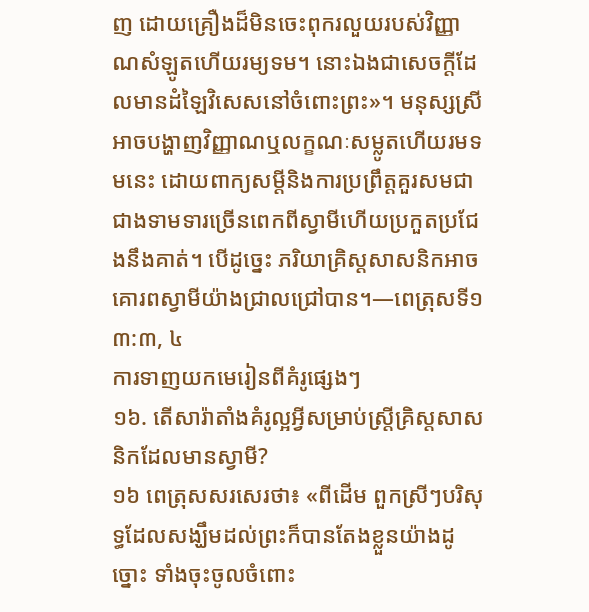ញ ដោយគ្រឿងដ៏មិនចេះពុករលួយរបស់វិញ្ញាណសំឡូតហើយរម្យទម។ នោះឯងជាសេចក្ដីដែលមានដំឡៃវិសេសនៅចំពោះព្រះ»។ មនុស្សស្រីអាចបង្ហាញវិញ្ញាណឬលក្ខណៈសម្លូតហើយរមទមនេះ ដោយពាក្យសម្ដីនិងការប្រព្រឹត្តគួរសមជាជាងទាមទារច្រើនពេកពីស្វាមីហើយប្រកួតប្រជែងនឹងគាត់។ បើដូច្នេះ ភរិយាគ្រិស្តសាសនិកអាចគោរពស្វាមីយ៉ាងជ្រាលជ្រៅបាន។—ពេត្រុសទី១ ៣:៣, ៤
ការទាញយកមេរៀនពីគំរូផ្សេងៗ
១៦. តើសារ៉ាតាំងគំរូល្អអ្វីសម្រាប់ស្ត្រីគ្រិស្តសាសនិកដែលមានស្វាមី?
១៦ ពេត្រុសសរសេរថា៖ «ពីដើម ពួកស្រីៗបរិសុទ្ធដែលសង្ឃឹមដល់ព្រះក៏បានតែងខ្លួនយ៉ាងដូច្នោះ ទាំងចុះចូលចំពោះ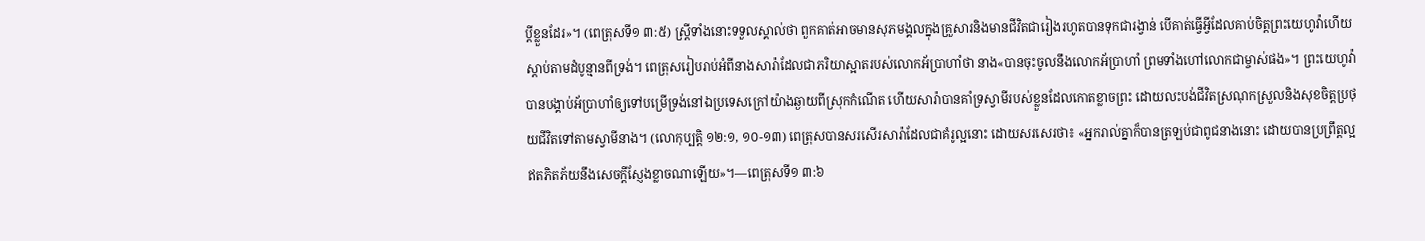ប្ដីខ្លួនដែរ»។ (ពេត្រុសទី១ ៣:៥) ស្ត្រីទាំងនោះទទួលស្គាល់ថា ពួកគាត់អាចមានសុភមង្គលក្នុងគ្រួសារនិងមានជីវិតជារៀងរហូតបានទុកជារង្វាន់ បើគាត់ធ្វើអ្វីដែលគាប់ចិត្តព្រះយេហូវ៉ាហើយស្ដាប់តាមដំបូន្មានពីទ្រង់។ ពេត្រុសរៀបរាប់អំពីនាងសារ៉ាដែលជាភរិយាស្អាតរបស់លោកអ័ប្រាហាំថា នាង«បានចុះចូលនឹងលោកអ័ប្រាហាំ ព្រមទាំងហៅលោកជាម្ចាស់ផង»។ ព្រះយេហូវ៉ាបានបង្គាប់អ័ប្រាហាំឲ្យទៅបម្រើទ្រង់នៅឯប្រទេសក្រៅយ៉ាងឆ្ងាយពីស្រុកកំណើត ហើយសារ៉ាបានគាំទ្រស្វាមីរបស់ខ្លួនដែលកោតខ្លាចព្រះ ដោយលះបង់ជីវិតស្រណុកស្រួលនិងសុខចិត្តប្រថុយជីវិតទៅតាមស្វាមីនាង។ (លោកុប្បត្តិ ១២:១, ១០-១៣) ពេត្រុសបានសរសើរសារ៉ាដែលជាគំរូល្អនោះ ដោយសរសេរថា៖ «អ្នករាល់គ្នាក៏បានត្រឡប់ជាពូជនាងនោះ ដោយបានប្រព្រឹត្តល្អឥតភិតភ័យនឹងសេចក្ដីស្ញែងខ្លាចណាឡើយ»។—ពេត្រុសទី១ ៣:៦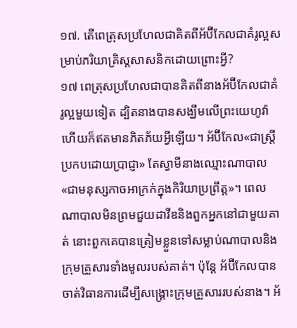១៧. តើពេត្រុសប្រហែលជាគិតពីអ័ប៊ីកែលជាគំរូល្អសម្រាប់ភរិយាគ្រិស្តសាសនិកដោយព្រោះអ្វី?
១៧ ពេត្រុសប្រហែលជាបានគិតពីនាងអ័ប៊ីកែលជាគំរូល្អមួយទៀត ដ្បិតនាងបានសង្ឃឹមលើព្រះយេហូវ៉ាហើយក៏ឥតមានភិតភ័យអ្វីឡើយ។ អ័ប៊ីកែល«ជាស្ត្រីប្រកបដោយប្រាជ្ញា» តែស្វាមីនាងឈ្មោះណាបាល«ជាមនុស្សកាចអាក្រក់ក្នុងកិរិយាប្រព្រឹត្ត»។ ពេលណាបាលមិនព្រមជួយដាវីឌនិងពួកអ្នកនៅជាមួយគាត់ នោះពួកគេបានត្រៀមខ្លួនទៅសម្លាប់ណាបាលនិងក្រុមគ្រួសារទាំងមូលរបស់គាត់។ ប៉ុន្តែ អ័ប៊ីកែលបានចាត់វិធានការដើម្បីសង្គ្រោះក្រុមគ្រួសាររបស់នាង។ អ័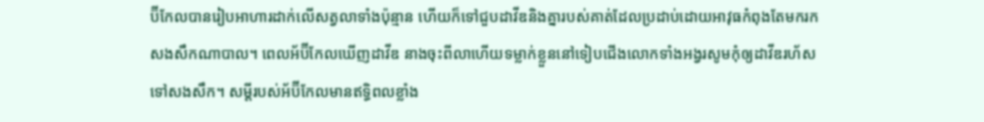ប៊ីកែលបានរៀបអាហារដាក់លើសត្វលាទាំងប៉ុន្មាន ហើយក៏ទៅជួបដាវីឌនិងគ្នារបស់គាត់ដែលប្រដាប់ដោយអាវុធកំពុងតែមករកសងសឹកណាបាល។ ពេលអ័ប៊ីកែលឃើញដាវីឌ នាងចុះពីលាហើយទម្លាក់ខ្លួននៅទៀបជើងលោកទាំងអង្វរសូមកុំឲ្យដាវីឌរហ័សទៅសងសឹក។ សម្ដីរបស់អ័ប៊ីកែលមានឥទ្ធិពលខ្លាំង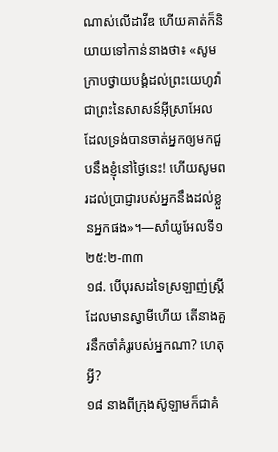ណាស់លើដាវីឌ ហើយគាត់ក៏និយាយទៅកាន់នាងថា៖ «សូមក្រាបថ្វាយបង្គំដល់ព្រះយេហូវ៉ាជាព្រះនៃសាសន៍អ៊ីស្រាអែល ដែលទ្រង់បានចាត់អ្នកឲ្យមកជួបនឹងខ្ញុំនៅថ្ងៃនេះ! ហើយសូមពរដល់ប្រាជ្ញារបស់អ្នកនឹងដល់ខ្លួនអ្នកផង»។—សាំយូអែលទី១ ២៥:២-៣៣
១៨. បើបុរសដទៃស្រឡាញ់ស្ត្រីដែលមានស្វាមីហើយ តើនាងគួរនឹកចាំគំរូរបស់អ្នកណា? ហេតុអ្វី?
១៨ នាងពីក្រុងស៊ូឡាមក៏ជាគំ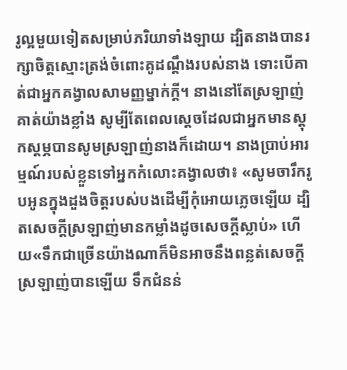រូល្អមួយទៀតសម្រាប់ភរិយាទាំងឡាយ ដ្បិតនាងបានរក្សាចិត្តស្មោះត្រង់ចំពោះគូដណ្ដឹងរបស់នាង ទោះបើគាត់ជាអ្នកគង្វាលសាមញ្ញម្នាក់ក្ដី។ នាងនៅតែស្រឡាញ់គាត់យ៉ាងខ្លាំង សូម្បីតែពេលស្តេចដែលជាអ្នកមានស្តុកស្តម្ភបានសូមស្រឡាញ់នាងក៏ដោយ។ នាងប្រាប់អារម្មណ៍របស់ខ្លួនទៅអ្នកកំលោះគង្វាលថា៖ «សូមចារឹករូបអូនក្នុងដួងចិត្តរបស់បងដើម្បីកុំអោយភ្លេចឡើយ ដ្បិតសេចក្ដីស្រឡាញ់មានកម្លាំងដូចសេចក្ដីស្លាប់» ហើយ«ទឹកជាច្រើនយ៉ាងណាក៏មិនអាចនឹងពន្លត់សេចក្ដីស្រឡាញ់បានឡើយ ទឹកជំនន់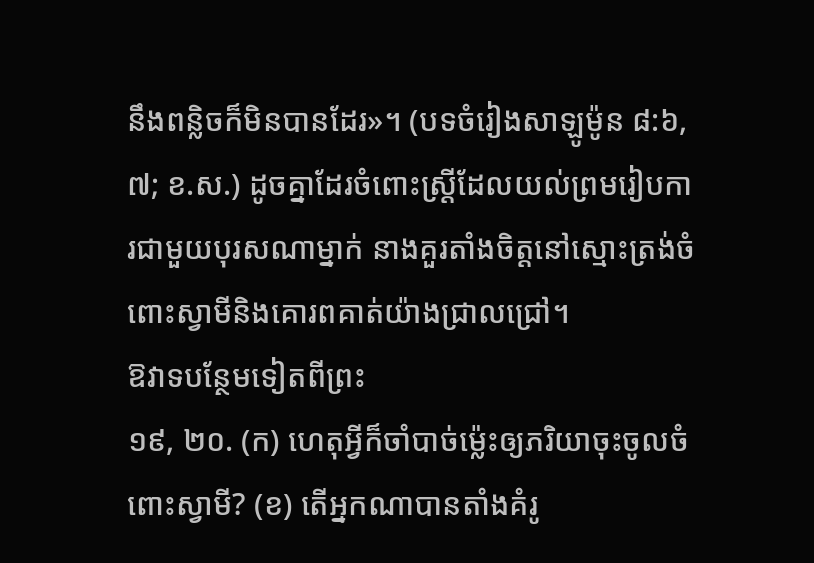នឹងពន្លិចក៏មិនបានដែរ»។ (បទចំរៀងសាឡូម៉ូន ៨:៦, ៧; ខ.ស.) ដូចគ្នាដែរចំពោះស្ត្រីដែលយល់ព្រមរៀបការជាមួយបុរសណាម្នាក់ នាងគួរតាំងចិត្តនៅស្មោះត្រង់ចំពោះស្វាមីនិងគោរពគាត់យ៉ាងជ្រាលជ្រៅ។
ឱវាទបន្ថែមទៀតពីព្រះ
១៩, ២០. (ក) ហេតុអ្វីក៏ចាំបាច់ម្ល៉េះឲ្យភរិយាចុះចូលចំពោះស្វាមី? (ខ) តើអ្នកណាបានតាំងគំរូ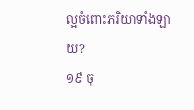ល្អចំពោះភរិយាទាំងឡាយ?
១៩ ចុ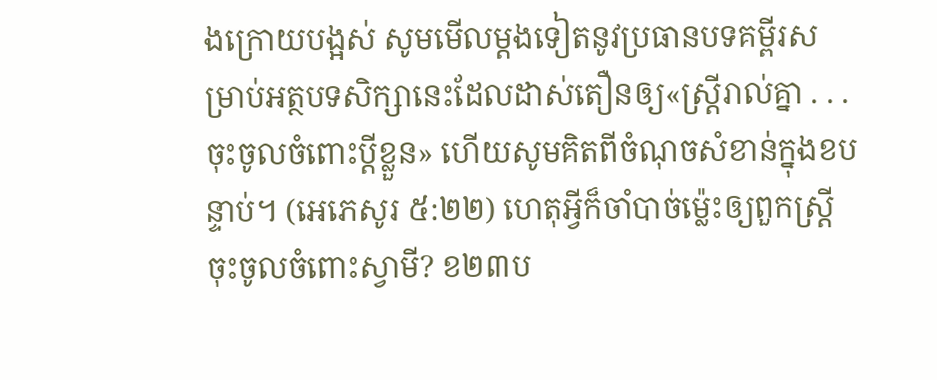ងក្រោយបង្អស់ សូមមើលម្ដងទៀតនូវប្រធានបទគម្ពីរសម្រាប់អត្ថបទសិក្សានេះដែលដាស់តឿនឲ្យ«ស្ត្រីរាល់គ្នា . . . ចុះចូលចំពោះប្ដីខ្លួន» ហើយសូមគិតពីចំណុចសំខាន់ក្នុងខបន្ទាប់។ (អេភេសូរ ៥:២២) ហេតុអ្វីក៏ចាំបាច់ម្ល៉េះឲ្យពួកស្ត្រីចុះចូលចំពោះស្វាមី? ខ២៣ប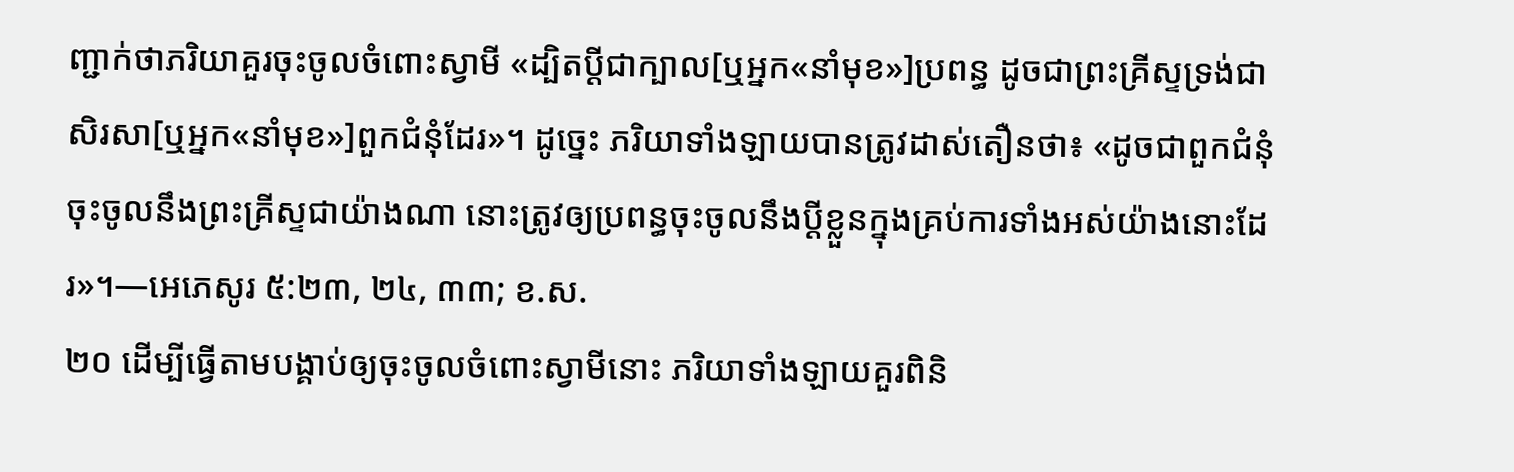ញ្ជាក់ថាភរិយាគួរចុះចូលចំពោះស្វាមី «ដ្បិតប្ដីជាក្បាល[ឬអ្នក«នាំមុខ»]ប្រពន្ធ ដូចជាព្រះគ្រីស្ទទ្រង់ជាសិរសា[ឬអ្នក«នាំមុខ»]ពួកជំនុំដែរ»។ ដូច្នេះ ភរិយាទាំងឡាយបានត្រូវដាស់តឿនថា៖ «ដូចជាពួកជំនុំចុះចូលនឹងព្រះគ្រីស្ទជាយ៉ាងណា នោះត្រូវឲ្យប្រពន្ធចុះចូលនឹងប្ដីខ្លួនក្នុងគ្រប់ការទាំងអស់យ៉ាងនោះដែរ»។—អេភេសូរ ៥:២៣, ២៤, ៣៣; ខ.ស.
២០ ដើម្បីធ្វើតាមបង្គាប់ឲ្យចុះចូលចំពោះស្វាមីនោះ ភរិយាទាំងឡាយគួរពិនិ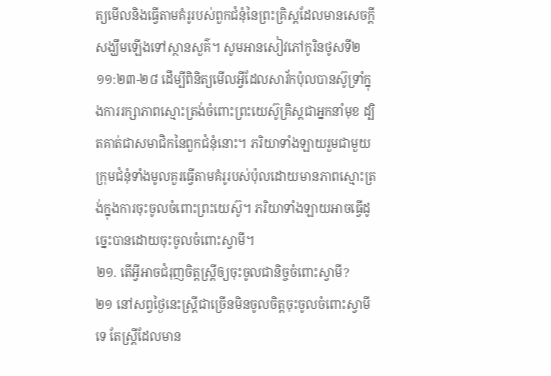ត្យមើលនិងធ្វើតាមគំរូរបស់ពួកជំនុំនៃព្រះគ្រិស្តដែលមានសេចក្ដីសង្ឃឹមឡើងទៅស្ថានសួគ៌។ សូមអានសៀវភៅកូរិនថូសទី២ ១១:២៣-២៨ ដើម្បីពិនិត្យមើលអ្វីដែលសាវ័កប៉ុលបានស៊ូទ្រាំក្នុងការរក្សាភាពស្មោះត្រង់ចំពោះព្រះយេស៊ូគ្រិស្តជាអ្នកនាំមុខ ដ្បិតគាត់ជាសមាជិកនៃពួកជំនុំនោះ។ ភរិយាទាំងឡាយរួមជាមួយក្រុមជំនុំទាំងមូលគួរធ្វើតាមគំរូរបស់ប៉ុលដោយមានភាពស្មោះត្រង់ក្នុងការចុះចូលចំពោះព្រះយេស៊ូ។ ភរិយាទាំងឡាយអាចធ្វើដូច្នេះបានដោយចុះចូលចំពោះស្វាមី។
២១. តើអ្វីអាចជំរុញចិត្តស្ត្រីឲ្យចុះចូលជានិច្ចចំពោះស្វាមី?
២១ នៅសព្វថ្ងៃនេះស្ត្រីជាច្រើនមិនចូលចិត្តចុះចូលចំពោះស្វាមីទេ តែស្ត្រីដែលមាន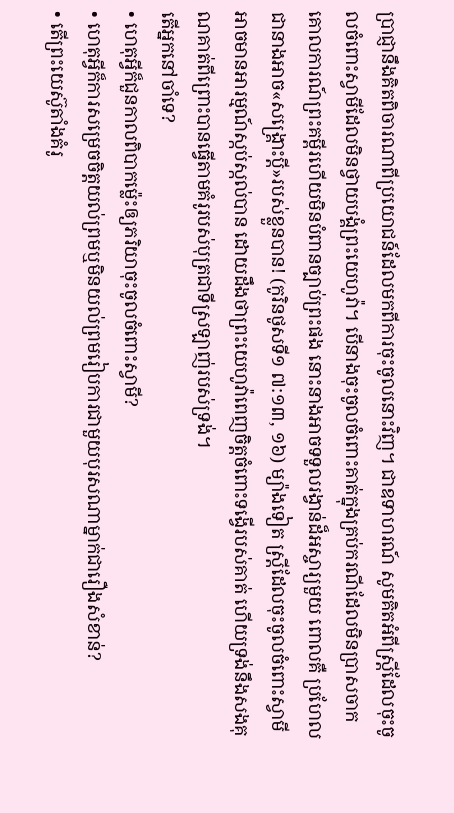ប្រាជ្ញានឹងគិតពិចារណាពីប្រយោជន៍ដែលមកពីការចុះចូលនោះវិញ។ ជាឧទាហរណ៍ សូមគិតអំពីស្ត្រីដែលចុះចូលចំពោះស្វាមីដែលមិនថ្វាយបង្គំព្រះយេហូវ៉ា។ បើនាងចុះចូលចំពោះគាត់ក្នុងគ្រប់ករណីដែលមិនប្រាសចាកគោលការណ៍ព្រះគម្ពីរហើយមិនបំពានច្បាប់ព្រះផង នោះនាងអាចទទួលរង្វាន់ដ៏អស្ចារ្យមួយ ពោលគឺ ប្រហែលជានាងអាច«សង្គ្រោះប្ដី»របស់ខ្លួនបាន! (កូរិនថូសទី១ ៧:១៣, ១៦) ម្យ៉ាងទៀត ស្ត្រីដែលចុះចូលចំពោះស្វាមីអាចមានអារម្មណ៍ស្កប់ស្កល់បាន ដោយដឹងថាព្រះយេហូវ៉ាពេញចិត្តចំពោះទង្វើរបស់គាត់ ហើយទ្រង់នឹងសងគុណគាត់ពីព្រោះបានធ្វើតាមគំរូរបស់បុត្រជាទីស្រឡាញ់របស់ទ្រង់។
តើអ្នកនៅចាំទេ?
• ហេតុអ្វីក៏ជួនកាលពិបាកម្ល៉េះឲ្យភរិយាចុះចូលចំពោះស្វាមី?
• ហេតុអ្វីក៏ការសម្រេចចិត្តយល់ព្រមឬមិនយល់ព្រមរៀបការជាមួយបុរសណាម្នាក់ជារឿងសំខាន់?
• តើព្រះយេស៊ូតាំងគំរូ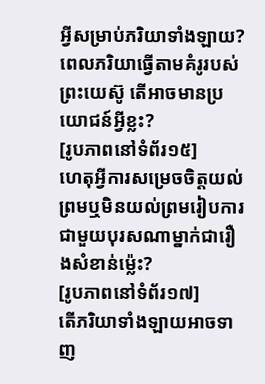អ្វីសម្រាប់ភរិយាទាំងឡាយ? ពេលភរិយាធ្វើតាមគំរូរបស់ព្រះយេស៊ូ តើអាចមានប្រយោជន៍អ្វីខ្លះ?
[រូបភាពនៅទំព័រ១៥]
ហេតុអ្វីការសម្រេចចិត្តយល់ព្រមឬមិនយល់ព្រមរៀបការជាមួយបុរសណាម្នាក់ជារឿងសំខាន់ម្ល៉េះ?
[រូបភាពនៅទំព័រ១៧]
តើភរិយាទាំងឡាយអាចទាញ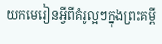យកមេរៀនអ្វីពីគំរូល្អៗក្នុងព្រះគម្ពី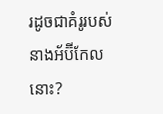រដូចជាគំរូរបស់នាងអ័ប៊ីកែលនោះ?